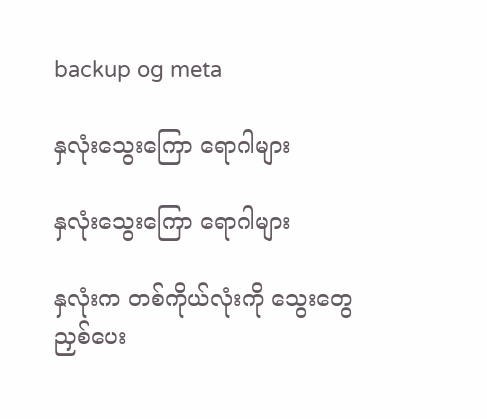backup og meta

နှလုံးသွေးကြော ရောဂါများ

နှလုံးသွေးကြော ရောဂါများ

နှလုံးက တစ်ကိုယ်လုံးကို သွေးတွေ ညှစ်ပေး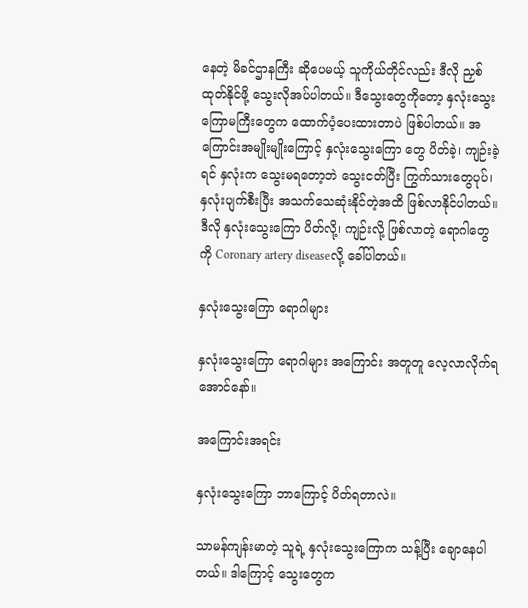နေတဲ့ မိခင်ဌာနကြီး ဆိုပေမယ့် သူကိုယ်တိုင်လည်း ဒီလို ညှစ်ထုတ်နိုင်ဖို့ သွေးလိုအပ်ပါတယ်။ ဒီသွေးတွေကိုတော့ နှလုံးသွေးကြောမကြီးတွေက ထောက်ပံ့ပေးထားတာပဲ ဖြစ်ပါတယ်။ အကြောင်းအမျိုးမျိုးကြောင့် နှလုံးသွေးကြော တွေ ပိတ်ခဲ့၊ ကျဉ်းခဲ့ရင် နှလုံးက သွေးမရတော့ဘဲ သွေးငတ်ပြီး ကြွက်သားတွေပုပ်၊ နှလုံးပျက်စီးပြီး အသက်သေဆုံးနိုင်တဲ့အထိ ဖြစ်လာနိုင်ပါတယ်။ ဒီလို နှလုံးသွေးကြော ပိတ်လို့၊ ကျဉ်းလို့ ဖြစ်လာတဲ့ ရောဂါတွေကို Coronary artery diseaseလို့ ခေါ်ပါတယ်။

နှလုံးသွေးကြော ရောဂါများ

နှလုံးသွေးကြော ရောဂါများ အကြောင်း အတူတူ လေ့လာလိုက်ရအောင်နော်။

အကြောင်းအရင်း

နှလုံးသွေးကြော ဘာကြောင့် ပိတ်ရတာလဲ။

သာမန်ကျန်းမာတဲ့ သူရဲ့ နှလုံးသွေးကြောက သန့်ပြီး ချောနေပါတယ်။ ဒါကြောင့် သွေးတွေက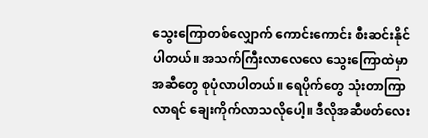သွေးကြောတစ်လျှောက် ကောင်းကောင်း စီးဆင်းနိုင်ပါတယ်။ အသက်ကြီးလာလေလေ သွေးကြောထဲမှာ အဆီတွေ စုပုံလာပါတယ်။ ရေပိုက်တွေ သုံးတာကြာလာရင် ချေးကိုက်လာသလိုပေါ့။ ဒီလိုအဆီဖတ်လေး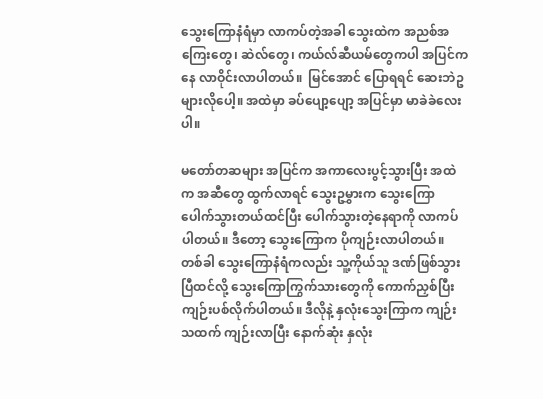သွေးကြောနံရံမှာ လာကပ်တဲ့အခါ သွေးထဲက အညစ်အကြေးတွေ၊ ဆဲလ်တွေ၊ ကယ်လ်ဆီယမ်တွေကပါ အပြင်ကနေ လာဝိုင်းလာပါတယ်။  မြင်အောင် ပြောရရင် ဆေးဘဲဥများလိုပေါ့။ အထဲမှာ ခပ်ပျော့ပျော့ အပြင်မှာ မာခဲခဲလေးပါ။

မတော်တဆများ အပြင်က အကာလေးပွင့်သွားပြီး အထဲက အဆီတွေ ထွက်လာရင် သွေးဥမွှားက သွေးကြောပေါက်သွားတယ်ထင်ပြီး ပေါက်သွားတဲ့နေရာကို လာကပ်ပါတယ်။ ဒီတော့ သွေးကြောက ပိုကျဉ်းလာပါတယ်။ တစ်ခါ သွေးကြောနံရံကလည်း သူ့ကိုယ်သူ ဒဏ်ဖြစ်သွားပြီထင်လို့ သွေးကြောကြွက်သားတွေကို ကောက်ညှစ်ပြီး ကျဉ်းပစ်လိုက်ပါတယ်။ ဒီလိုနဲ့ နှလုံးသွေးကြာက ကျဉ်းသထက် ကျဉ်းလာပြီး နောက်ဆုံး နှလုံး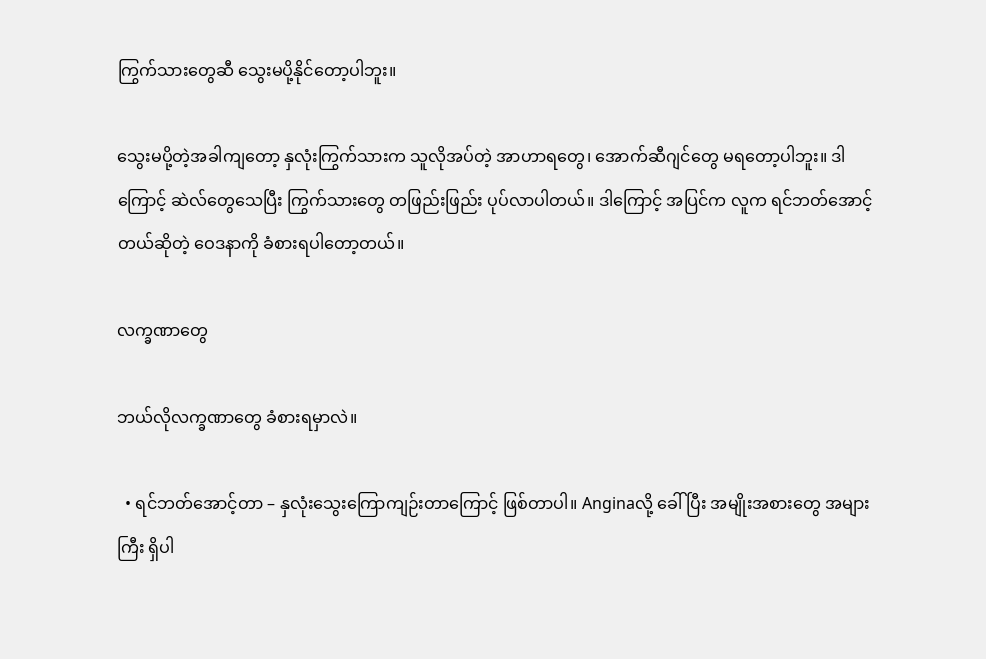ကြွက်သားတွေဆီ သွေးမပို့နိုင်တော့ပါဘူး။

သွေးမပို့တဲ့အခါကျတော့ နှလုံးကြွက်သားက သူလိုအပ်တဲ့ အာဟာရတွေ၊ အောက်ဆီဂျင်တွေ မရတော့ပါဘူး။ ဒါကြောင့် ဆဲလ်တွေသေပြီး ကြွက်သားတွေ တဖြည်းဖြည်း ပုပ်လာပါတယ်။ ဒါကြောင့် အပြင်က လူက ရင်ဘတ်အောင့်တယ်ဆိုတဲ့ ဝေဒနာကို ခံစားရပါတော့တယ်။

လက္ခဏာတွေ

ဘယ်လိုလက္ခဏာတွေ ခံစားရမှာလဲ။

  • ရင်ဘတ်အောင့်တာ – နှလုံးသွေးကြောကျဉ်းတာကြောင့် ဖြစ်တာပါ။ Anginaလို့ ခေါ်ပြီး အမျိုးအစားတွေ အများကြီး ရှိပါ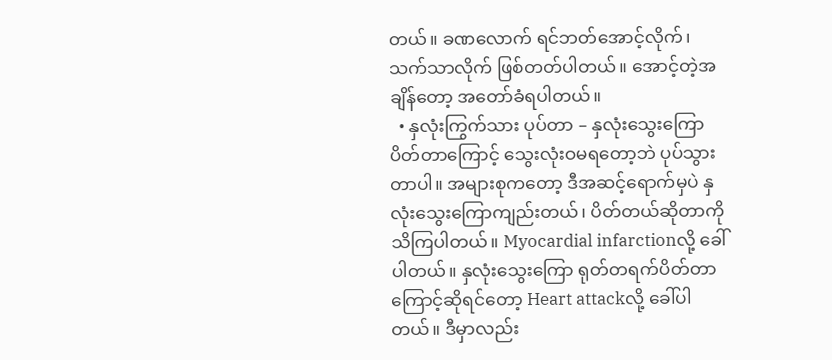တယ်။ ခဏလောက် ရင်ဘတ်အောင့်လိုက်၊ သက်သာလိုက် ဖြစ်တတ်ပါတယ်။ အောင့်တဲ့အချိန်တော့ အတော်ခံရပါတယ်။
  • နှလုံးကြွက်သား ပုပ်တာ – နှလုံးသွေးကြောပိတ်တာကြောင့် သွေးလုံးဝမရတော့ဘဲ ပုပ်သွားတာပါ။ အများစုကတော့ ဒီအဆင့်ရောက်မှပဲ နှလုံးသွေးကြောကျည်းတယ်၊ ပိတ်တယ်ဆိုတာကို သိကြပါတယ်။ Myocardial infarctionလို့ ခေါ်ပါတယ်။ နှလုံးသွေးကြော ရုတ်တရက်ပိတ်တာကြောင့်ဆိုရင်တော့ Heart attackလို့ ခေါ်ပါတယ်။ ဒီမှာလည်း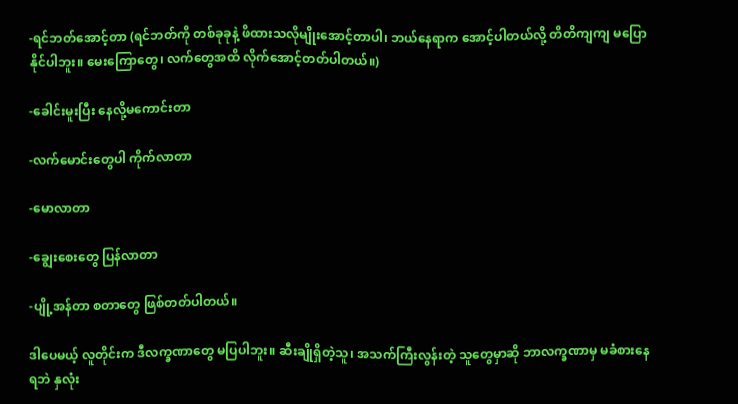-ရင်ဘတ်အောင့်တာ (ရင်ဘတ်ကို တစ်ခုခုနဲ့ ဖိထားသလိုမျိုးအောင့်တာပါ၊ ဘယ်နေရာက အောင့်ပါတယ်လို့ တိတိကျကျ မပြောနိုင်ပါဘူး။ မေးကြောတွေ၊ လက်တွေအထိ လိုက်အောင့်တတ်ပါတယ်။)

-ခေါင်းမူးပြီး နေလို့မကောင်းတာ

-လက်မောင်းတွေပါ ကိုက်လာတာ

-မောလာတာ

-ချွေးစေးတွေ ပြန်လာတာ

-ပျို့အန်တာ စတာတွေ ဖြစ်တတ်ပါတယ်။

ဒါပေမယ့် လူတိုင်းက ဒီလက္ခဏာတွေ မပြပါဘူး။ ဆီးချိုရှိတဲ့သူ၊ အသက်ကြီးလွန်းတဲ့ သူတွေမှာဆို ဘာလက္ခဏာမှ မခံစားနေရဘဲ နှလုံး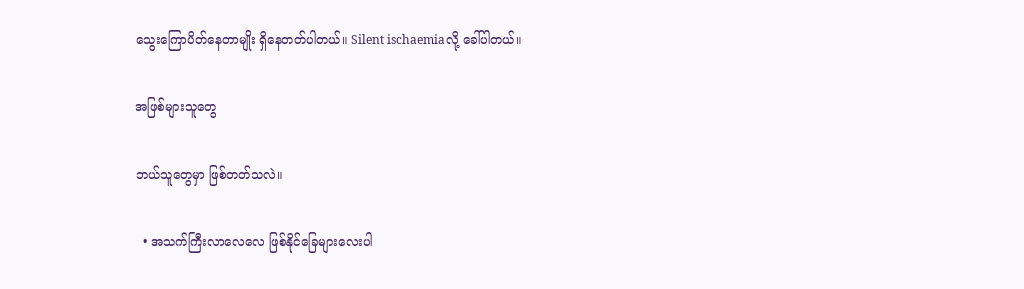သွေးကြောပိတ်နေတာမျိုး ရှိနေတတ်ပါတယ်။ Silent ischaemiaလို့ ခေါ်ပါတယ်။

အဖြစ်များသူတွေ

ဘယ်သူတွေမှာ ဖြစ်တတ်သလဲ။

  • အသက်ကြီးလာလေလေ ဖြစ်နိုင်ခြေများလေးပါ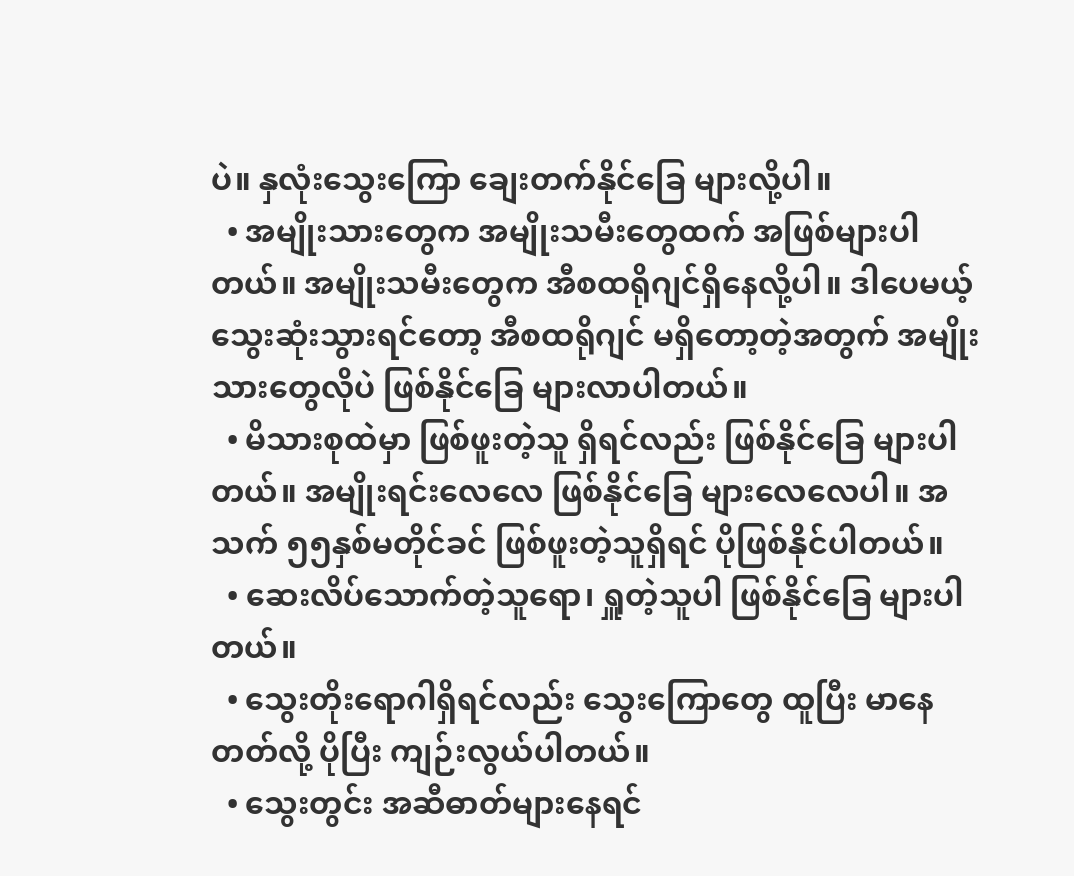ပဲ။ နှလုံးသွေးကြော ချေးတက်နိုင်ခြေ များလို့ပါ။
  • အမျိုးသားတွေက အမျိုးသမီးတွေထက် အဖြစ်များပါတယ်။ အမျိုးသမီးတွေက အီစထရိုဂျင်ရှိနေလို့ပါ။ ဒါပေမယ့် သွေးဆုံးသွားရင်တော့ အီစထရိုဂျင် မရှိတော့တဲ့အတွက် အမျိုးသားတွေလိုပဲ ဖြစ်နိုင်ခြေ များလာပါတယ်။
  • မိသားစုထဲမှာ ဖြစ်ဖူးတဲ့သူ ရှိရင်လည်း ဖြစ်နိုင်ခြေ များပါတယ်။ အမျိုးရင်းလေလေ ဖြစ်နိုင်ခြေ များလေလေပါ။ အသက် ၅၅နှစ်မတိုင်ခင် ဖြစ်ဖူးတဲ့သူရှိရင် ပိုဖြစ်နိုင်ပါတယ်။
  • ဆေးလိပ်သောက်တဲ့သူရော၊ ရှူတဲ့သူပါ ဖြစ်နိုင်ခြေ များပါတယ်။
  • သွေးတိုးရောဂါရှိရင်လည်း သွေးကြောတွေ ထူပြီး မာနေတတ်လို့ ပိုပြီး ကျဉ်းလွယ်ပါတယ်။
  • သွေးတွင်း အဆီဓာတ်များနေရင်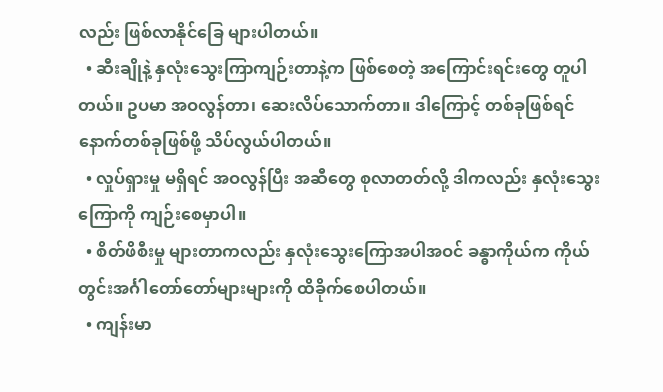လည်း ဖြစ်လာနိုင်ခြေ များပါတယ်။
  • ဆီးချိုနဲ့ နှလုံးသွေးကြာကျဉ်းတာနဲ့က ဖြစ်စေတဲ့ အကြောင်းရင်းတွေ တူပါတယ်။ ဥပမာ အဝလွန်တာ၊ ဆေးလိပ်သောက်တာ။ ဒါကြောင့် တစ်ခုဖြစ်ရင် နောက်တစ်ခုဖြစ်ဖို့ သိပ်လွယ်ပါတယ်။
  • လှုပ်ရှားမှု မရှိရင် အဝလွန်ပြီး အဆီတွေ စုလာတတ်လို့ ဒါကလည်း နှလုံးသွေးကြောကို ကျဉ်းစေမှာပါ။
  • စိတ်ဖိစီးမှု များတာကလည်း နှလုံးသွေးကြောအပါအဝင် ခန္ဓာကိုယ်က ကိုယ်တွင်းအင်္ဂါတော်တော်များများကို ထိခိုက်စေပါတယ်။
  • ကျန်းမာ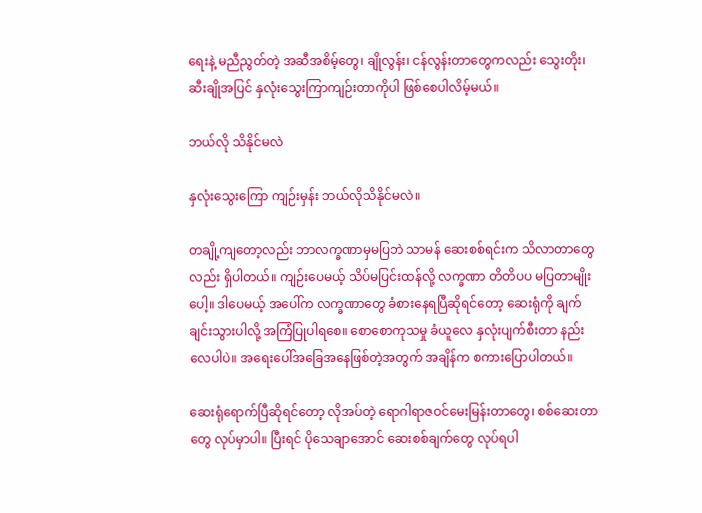ရေးနဲ့ မညီညွတ်တဲ့ အဆီအစိမ့်တွေ၊ ချိုလွန်း၊ ငန်လွန်းတာတွေကလည်း သွေးတိုး၊ ဆီးချိုအပြင် နှလုံးသွေးကြာကျဉ်းတာကိုပါ ဖြစ်စေပါလိမ့်မယ်။

ဘယ်လို သိနိုင်မလဲ

နှလုံးသွေးကြော ကျဉ်းမှန်း ဘယ်လိုသိနိုင်မလဲ။

တချို့ကျတော့လည်း ဘာလက္ခဏာမှမပြဘဲ သာမန် ဆေးစစ်ရင်းက သိလာတာတွေလည်း ရှိပါတယ်။ ကျဉ်းပေမယ့် သိပ်မပြင်းထန်လို့ လက္ခဏာ တိတိပပ မပြတာမျိုးပေါ့။ ဒါပေမယ့် အပေါ်က လက္ခဏာတွေ ခံစားနေရပြီဆိုရင်တော့ ဆေးရုံကို ချက်ချင်းသွားပါလို့ အကြံပြုပါရစေ။ စောစောကုသမှု ခံယူလေ နှလုံးပျက်စီးတာ နည်းလေပါပဲ။ အရေးပေါ်အခြေအနေဖြစ်တဲ့အတွက် အချိန်က စကားပြောပါတယ်။

ဆေးရုံရောက်ပြီဆိုရင်တော့ လိုအပ်တဲ့ ရောဂါရာဇဝင်မေးမြန်းတာတွေ၊ စစ်ဆေးတာတွေ လုပ်မှာပါ။ ပြီးရင် ပိုသေချာအောင် ဆေးစစ်ချက်တွေ လုပ်ရပါ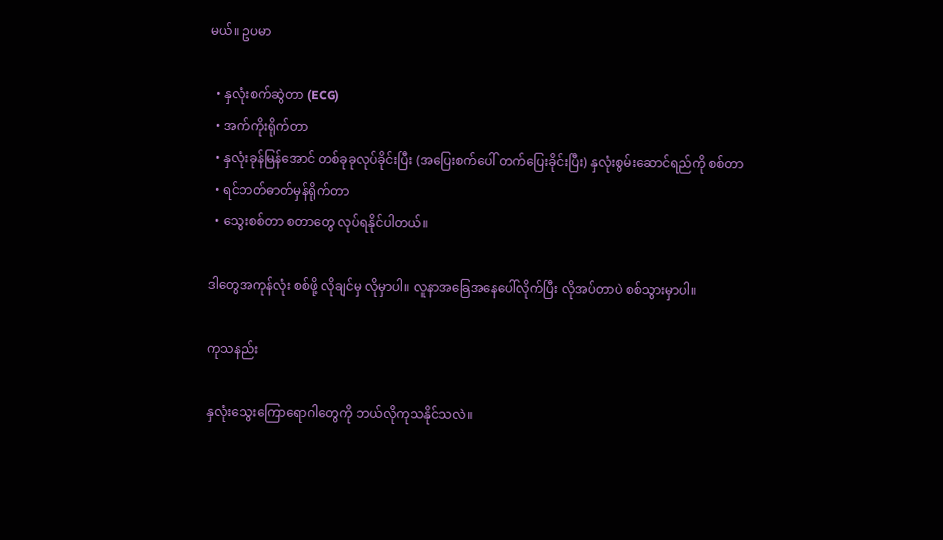မယ်။ ဥပမာ

  • နှလုံးစက်ဆွဲတာ (ECG)
  • အက်ကိုးရိုက်တာ
  • နှလုံးခုန်မြန်အောင် တစ်ခုခုလုပ်ခိုင်းပြီး (အပြေးစက်ပေါ် တက်ပြေးခိုင်းပြီး) နှလုံးစွမ်းဆောင်ရည်ကို စစ်တာ
  • ရင်ဘတ်ဓာတ်မှန်ရိုက်တာ
  • သွေးစစ်တာ စတာတွေ လုပ်ရနိုင်ပါတယ်။

ဒါတွေအကုန်လုံး စစ်ဖို့ လိုချင်မှ လိုမှာပါ။ လူနာအခြေအနေပေါ်လိုက်ပြီး လိုအပ်တာပဲ စစ်သွားမှာပါ။

ကုသနည်း

နှလုံးသွေးကြောရောဂါတွေကို ဘယ်လိုကုသနိုင်သလဲ။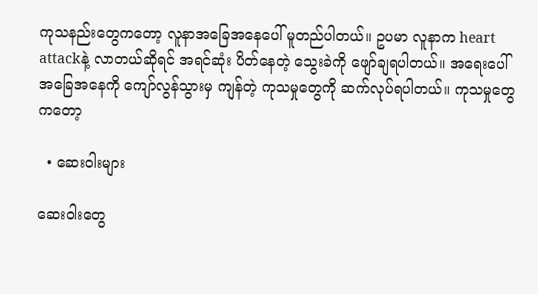ကုသနည်းတွေကတော့ လူနာအခြေအနေပေါ် မူတည်ပါတယ်။ ဥပမာ လူနာက heart attackနဲ့ လာတယ်ဆိုရင် အရင်ဆုံး ပိတ်နေတဲ့ သွေးခဲကို ဖျော်ချရပါတယ်။ အရေးပေါ် အခြေအနေကို ကျော်လွန်သွားမှ ကျန်တဲ့ ကုသမှုတွေကို ဆက်လုပ်ရပါတယ်။ ကုသမှုတွေကတော့

  • ဆေးဝါးများ

ဆေးဝါးတွေ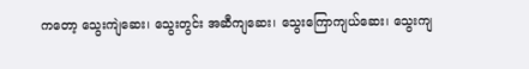ကတော့ သွေးကျဲဆေး၊ သွေးတွင်း အဆီကျဆေး၊ သွေးကြောကျယ်ဆေး၊ သွေးကျ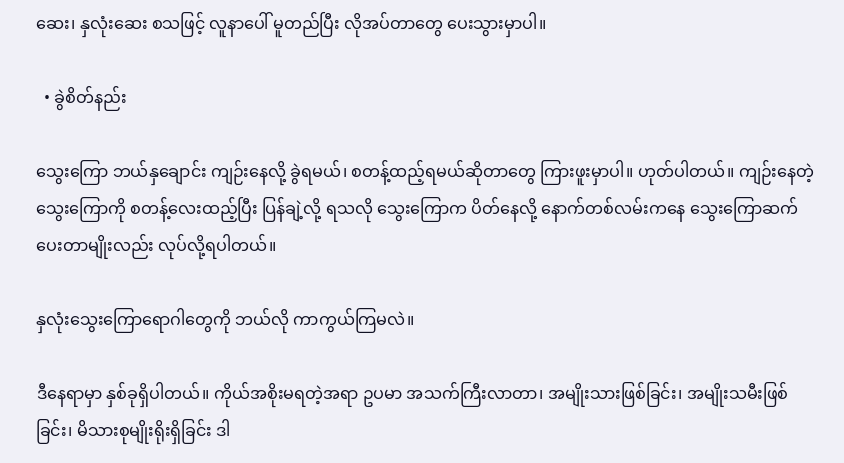ဆေး၊ နှလုံးဆေး စသဖြင့် လူနာပေါ် မူတည်ပြီး လိုအပ်တာတွေ ပေးသွားမှာပါ။

  • ခွဲစိတ်နည်း

သွေးကြော ဘယ်နှချောင်း ကျဉ်းနေလို့ ခွဲရမယ်၊ စတန့်ထည့်ရမယ်ဆိုတာတွေ ကြားဖူးမှာပါ။ ဟုတ်ပါတယ်။ ကျဉ်းနေတဲ့ သွေးကြောကို စတန့်လေးထည့်ပြီး ပြန်ချဲ့လို့ ရသလို သွေးကြောက ပိတ်နေလို့ နောက်တစ်လမ်းကနေ သွေးကြောဆက်ပေးတာမျိုးလည်း လုပ်လို့ရပါတယ်။

နှလုံးသွေးကြောရောဂါတွေကို ဘယ်လို ကာကွယ်ကြမလဲ။

ဒီနေရာမှာ နှစ်ခုရှိပါတယ်။ ကိုယ်အစိုးမရတဲ့အရာ ဥပမာ အသက်ကြီးလာတာ၊ အမျိုးသားဖြစ်ခြင်း၊ အမျိုးသမီးဖြစ်ခြင်း၊ မိသားစုမျိုးရိုးရှိခြင်း ဒါ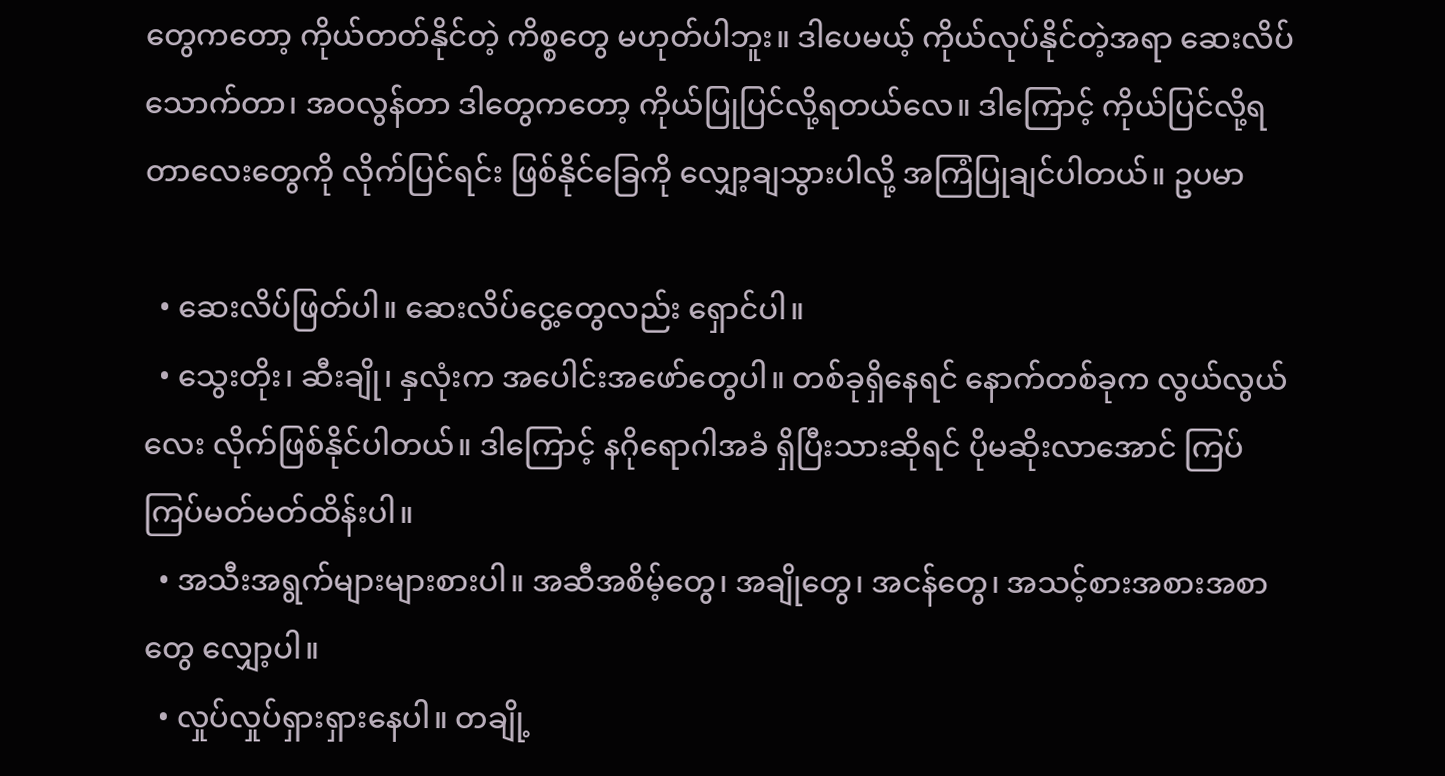တွေကတော့ ကိုယ်တတ်နိုင်တဲ့ ကိစ္စတွေ မဟုတ်ပါဘူး။ ဒါပေမယ့် ကိုယ်လုပ်နိုင်တဲ့အရာ ဆေးလိပ်သောက်တာ၊ အဝလွန်တာ ဒါတွေကတော့ ကိုယ်ပြုပြင်လို့ရတယ်လေ။ ဒါကြောင့် ကိုယ်ပြင်လို့ရတာလေးတွေကို လိုက်ပြင်ရင်း ဖြစ်နိုင်ခြေကို လျှော့ချသွားပါလို့ အကြံပြုချင်ပါတယ်။ ဥပမာ

  • ဆေးလိပ်ဖြတ်ပါ။ ဆေးလိပ်ငွေ့တွေလည်း ရှောင်ပါ။
  • သွေးတိုး၊ ဆီးချို၊ နှလုံးက အပေါင်းအဖော်တွေပါ။ တစ်ခုရှိနေရင် နောက်တစ်ခုက လွယ်လွယ်လေး လိုက်ဖြစ်နိုင်ပါတယ်။ ဒါကြောင့် နဂိုရောဂါအခံ ရှိပြီးသားဆိုရင် ပိုမဆိုးလာအောင် ကြပ်ကြပ်မတ်မတ်ထိန်းပါ။
  • အသီးအရွက်များများစားပါ။ အဆီအစိမ့်တွေ၊ အချိုတွေ၊ အငန်တွေ၊ အသင့်စားအစားအစာတွေ လျှော့ပါ။
  • လှုပ်လှုပ်ရှားရှားနေပါ။ တချို့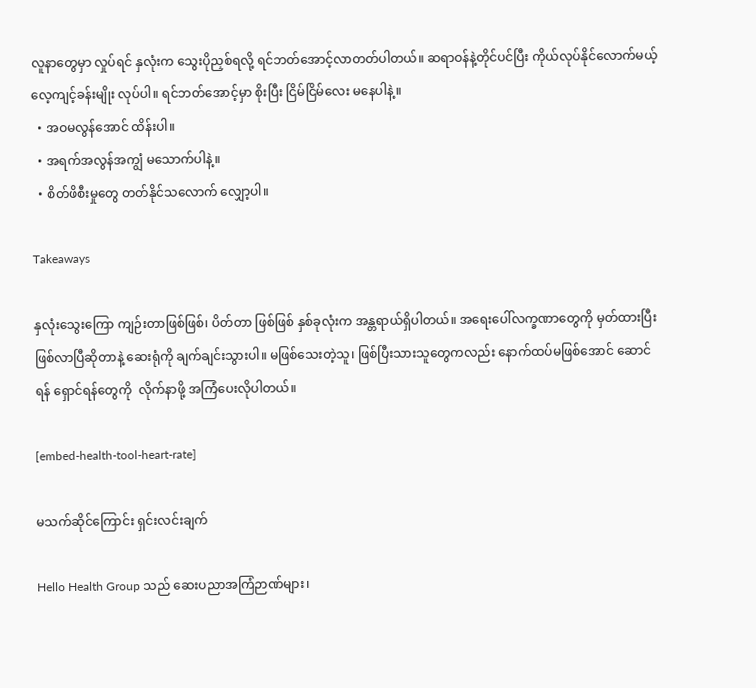လူနာတွေမှာ လှုပ်ရင် နှလုံးက သွေးပိုညှစ်ရလို့ ရင်ဘတ်အောင့်လာတတ်ပါတယ်။ ဆရာဝန်နဲ့တိုင်ပင်ပြီး ကိုယ်လုပ်နိုင်လောက်မယ့် လေ့ကျင့်ခန်းမျိုး လုပ်ပါ။ ရင်ဘတ်အောင့်မှာ စိုးပြီး ငြိမ်ငြိမ်လေး မနေပါနဲ့။
  • အဝမလွန်အောင် ထိန်းပါ။
  • အရက်အလွန်အကျွံ မသောက်ပါနဲ့။
  • စိတ်ဖိစီးမှုတွေ တတ်နိုင်သလောက် လျှော့ပါ။

Takeaways

နှလုံးသွေးကြော ကျဉ်းတာဖြစ်ဖြစ်၊ ပိတ်တာ ဖြစ်ဖြစ် နှစ်ခုလုံးက အန္တရာယ်ရှိပါတယ်။ အရေးပေါ်လက္ခဏာတွေကို မှတ်ထားပြီး ဖြစ်လာပြီဆိုတာနဲ့ ဆေးရုံကို ချက်ချင်းသွားပါ။ မဖြစ်သေးတဲ့သူ၊ ဖြစ်ပြီးသားသူတွေကလည်း နောက်ထပ်မဖြစ်အောင် ဆောင်ရန် ရှောင်ရန်တွေကို  လိုက်နာဖို့ အကြံပေးလိုပါတယ်။

[embed-health-tool-heart-rate]

မသက်ဆိုင်ကြောင်း ရှင်းလင်းချက်

Hello Health Group သည် ဆေးပညာအကြံဉာဏ်များ၊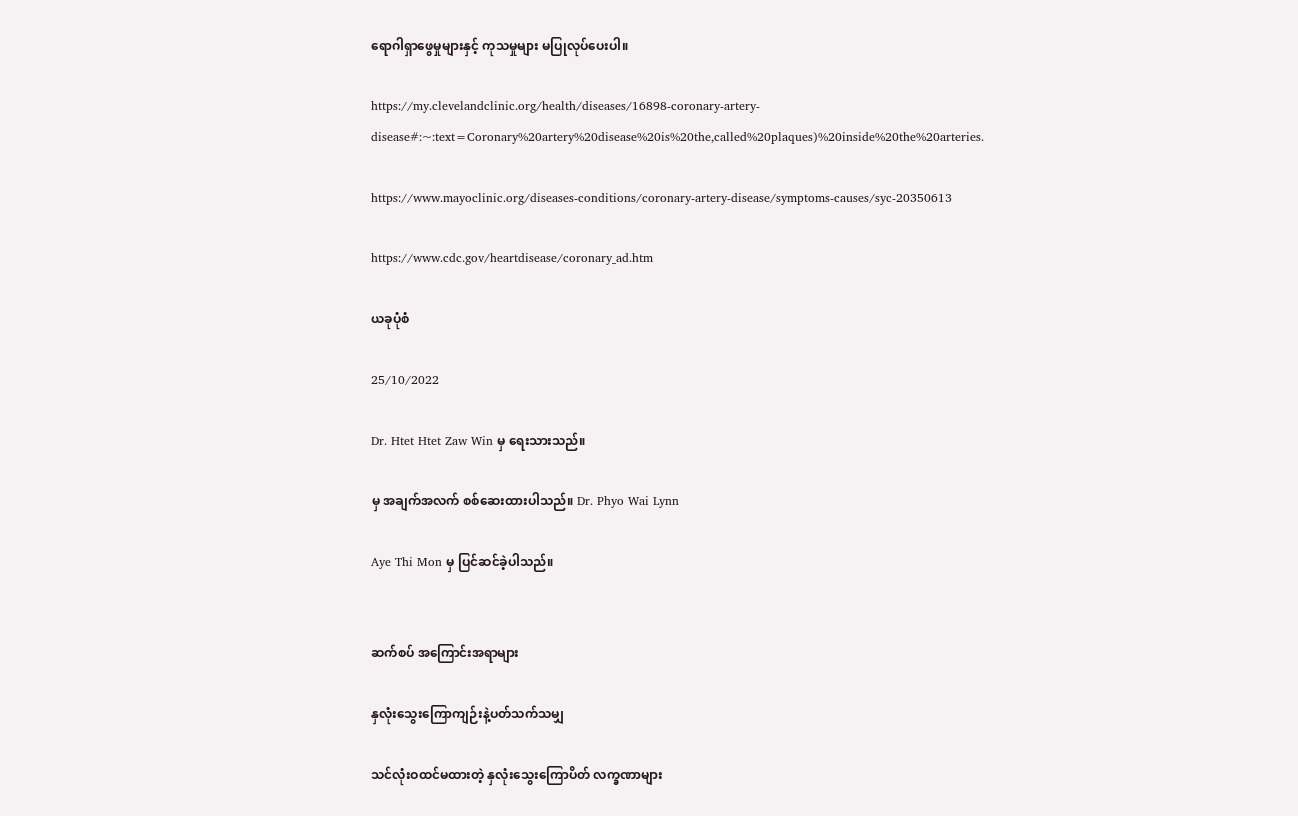ရောဂါရှာဖွေမှုများနှင့် ကုသမှုများ မပြုလုပ်ပေးပါ။

https://my.clevelandclinic.org/health/diseases/16898-coronary-artery-disease#:~:text=Coronary%20artery%20disease%20is%20the,called%20plaques)%20inside%20the%20arteries.

https://www.mayoclinic.org/diseases-conditions/coronary-artery-disease/symptoms-causes/syc-20350613

https://www.cdc.gov/heartdisease/coronary_ad.htm

ယခုပုံစံ

25/10/2022

Dr. Htet Htet Zaw Win မှ ရေးသားသည်။

မှ အချက်အလက် စစ်ဆေးထားပါသည်။ Dr. Phyo Wai Lynn

Aye Thi Mon မှ ပြင်ဆင်ခဲ့ပါသည်။


ဆက်စပ် အကြောင်းအရာများ

နှလုံးသွေးကြောကျဉ်းနဲ့ပတ်သက်သမျှ

သင်လုံးဝထင်မထားတဲ့ နှလုံးသွေးကြောပိတ် လက္ခဏာများ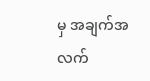မှ အချက်အလက်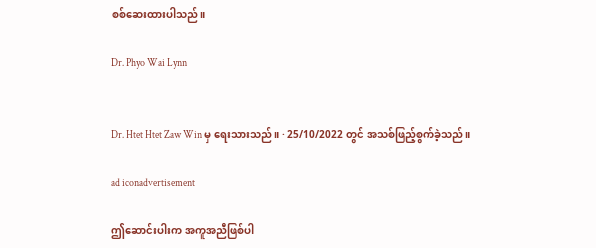စစ်ဆေးထားပါသည်။

Dr. Phyo Wai Lynn


Dr. Htet Htet Zaw Win မှ ရေးသားသည်။ · 25/10/2022 တွင် အသစ်ဖြည့်စွက်ခဲ့သည်။

ad iconadvertisement

ဤဆောင်းပါးက အကူအညီဖြစ်ပါ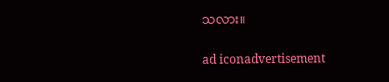သလား။

ad iconadvertisement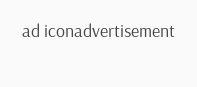ad iconadvertisement